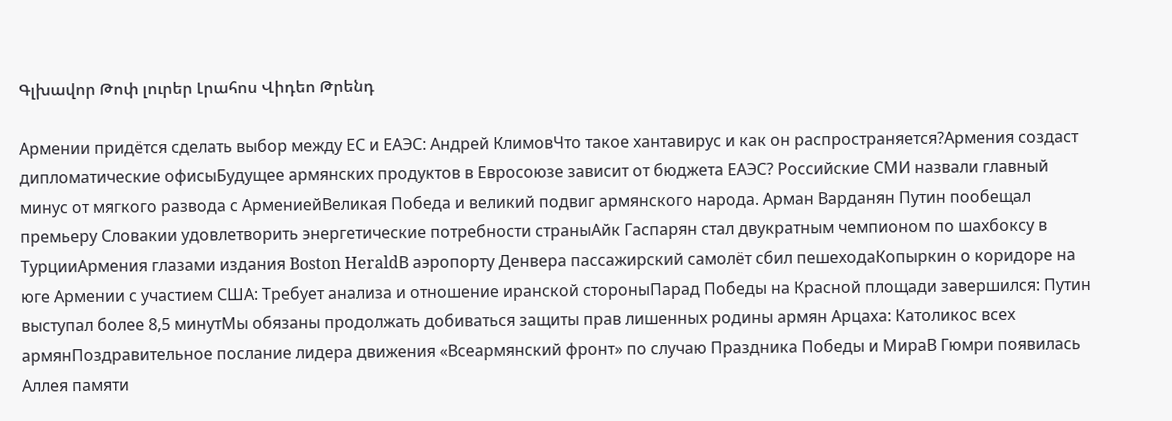Գլխավոր Թոփ լուրեր Լրահոս Վիդեո Թրենդ

Армении придётся сделать выбор между ЕС и ЕАЭС: Андрей КлимовЧто такое хантавирус и как он распространяется?Армения создаст дипломатические офисыБудущее армянских продуктов в Евросоюзе зависит от бюджета ЕАЭС? Российские СМИ назвали главный минус от мягкого развода с АрмениейВеликая Победа и великий подвиг армянского народа. Арман Варданян Путин пообещал премьеру Словакии удовлетворить энергетические потребности страныАйк Гаспарян стал двукратным чемпионом по шахбоксу в ТурцииАрмения глазами издания Boston HeraldВ аэропорту Денвера пассажирский самолёт сбил пешеходаКопыркин о коридоре на юге Армении с участием США: Требует анализа и отношение иранской стороныПарад Победы на Красной площади завершился: Путин выступал более 8,5 минутМы обязаны продолжать добиваться защиты прав лишенных родины армян Арцаха: Католикос всех армянПоздравительное послание лидера движения «Всеармянский фронт» по случаю Праздника Победы и МираВ Гюмри появилась Аллея памяти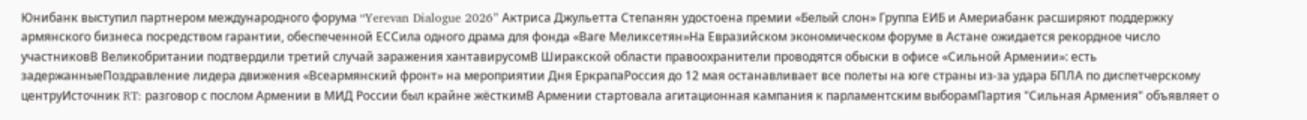Юнибанк выступил партнером международного форума “Yerevan Dialogue 2026” Актриса Джульетта Степанян удостоена премии «Белый слон» Группа ЕИБ и Америабанк расширяют поддержку армянского бизнеса посредством гарантии, обеспеченной ЕССила одного драма для фонда «Ваге Меликсетян»На Евразийском экономическом форуме в Астане ожидается рекордное число участниковВ Великобритании подтвердили третий случай заражения хантавирусомВ Ширакской области правоохранители проводятся обыски в офисе «Сильной Армении»: есть задержанныеПоздравление лидера движения «Всеармянский фронт» на мероприятии Дня ЕркрапаРоссия до 12 мая останавливает все полеты на юге страны из-за удара БПЛА по диспетчерскому центруИсточник RT: разговор с послом Армении в МИД России был крайне жёсткимВ Армении стартовала агитационная кампания к парламентским выборамПартия "Сильная Армения" объявляет о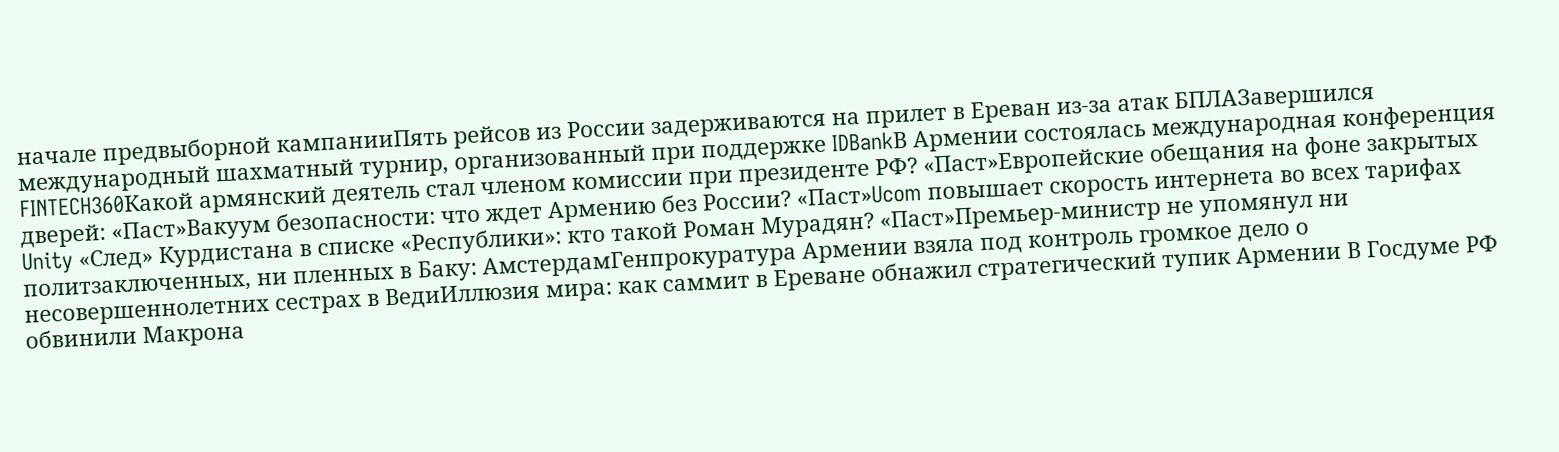начале предвыборной кампанииПять рейсов из России задерживаются на прилет в Ереван из-за атак БПЛАЗавершился международный шахматный турнир, организованный при поддержке IDBankВ Армении состоялась международная конференция FINTECH360Какой армянский деятель стал членом комиссии при президенте РФ? «Паст»Европейские обещания на фоне закрытых дверей: «Паст»Вакуум безопасности: что ждет Армению без России? «Паст»Ucom повышает скорость интернета во всех тарифах Unity «След» Курдистана в списке «Республики»: кто такой Роман Мурадян? «Паст»Премьер-министр не упомянул ни политзаключенных, ни пленных в Баку: АмстердамГенпрокуратура Армении взяла под контроль громкое дело о несовершеннолетних сестрах в ВедиИллюзия мира: как саммит в Ереване обнажил стратегический тупик Армении В Госдуме РФ обвинили Макрона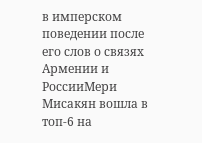в имперском поведении после его слов о связях Армении и РоссииМери Мисакян вошла в топ-6 на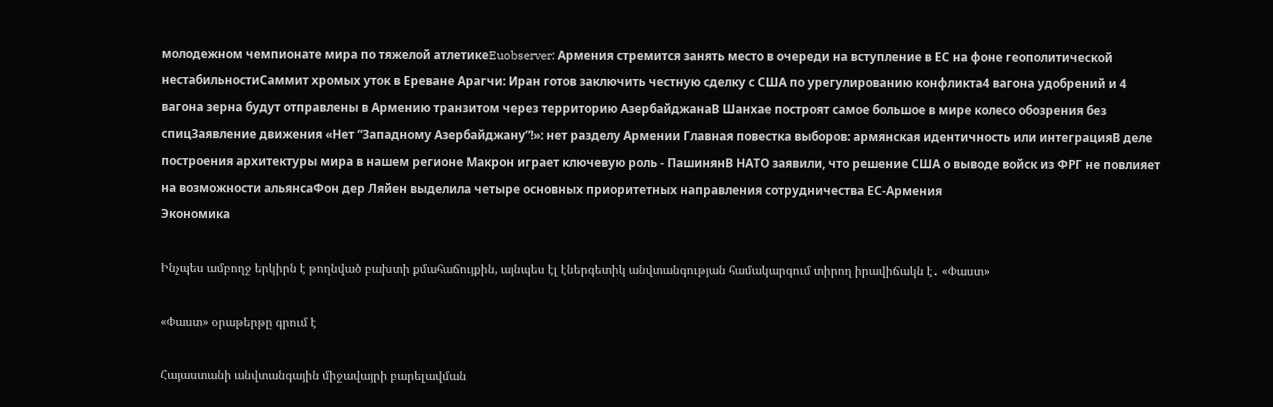молодежном чемпионате мира по тяжелой атлетикеEuobserver: Армения стремится занять место в очереди на вступление в ЕС на фоне геополитической нестабильностиСаммит хромых уток в Ереване Арагчи: Иран готов заключить честную сделку с США по урегулированию конфликта4 вагона удобрений и 4 вагона зерна будут отправлены в Армению транзитом через территорию АзербайджанаВ Шанхае построят самое большое в мире колесо обозрения без спицЗаявление движения «Нет “Западному Азербайджану”!»: нет разделу Армении Главная повестка выборов: армянская идентичность или интеграцияВ деле построения архитектуры мира в нашем регионе Макрон играет ключевую роль - ПашинянВ НАТО заявили, что решение США о выводе войск из ФРГ не повлияет на возможности альянсаФон дер Ляйен выделила четыре основных приоритетных направления сотрудничества ЕС-Армения
Экономика

Ինչպես ամբողջ երկիրն է թողնված բախտի քմահաճույքին, այնպես էլ էներգետիկ անվտանգության համակարգում տիրող իրավիճակն է․ «Փաստ»

«Փաստ» օրաթերթը գրում է

Հայաստանի անվտանգային միջավայրի բարելավման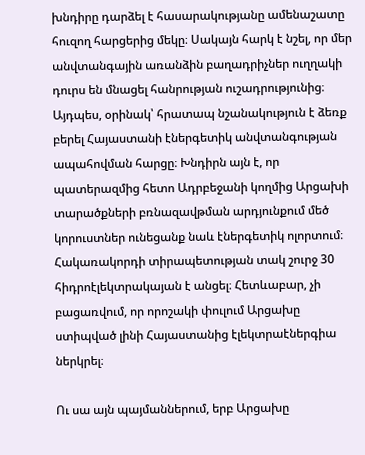խնդիրը դարձել է հասարակությանը ամենաշատը հուզող հարցերից մեկը։ Սակայն հարկ է նշել, որ մեր անվտանգային առանձին բաղադրիչներ ուղղակի դուրս են մնացել հանրության ուշադրությունից։ Այդպես, օրինակ՝ հրատապ նշանակություն է ձեռք բերել Հայաստանի էներգետիկ անվտանգության ապահովման հարցը։ Խնդիրն այն է, որ պատերազմից հետո Ադրբեջանի կողմից Արցախի տարածքների բռնազավթման արդյունքում մեծ կորուստներ ունեցանք նաև էներգետիկ ոլորտում։ Հակառակորդի տիրապետության տակ շուրջ 30 հիդրոէլեկտրակայան է անցել։ Հետևաբար, չի բացառվում, որ որոշակի փուլում Արցախը ստիպված լինի Հայաստանից էլեկտրաէներգիա ներկրել։

Ու սա այն պայմաններում, երբ Արցախը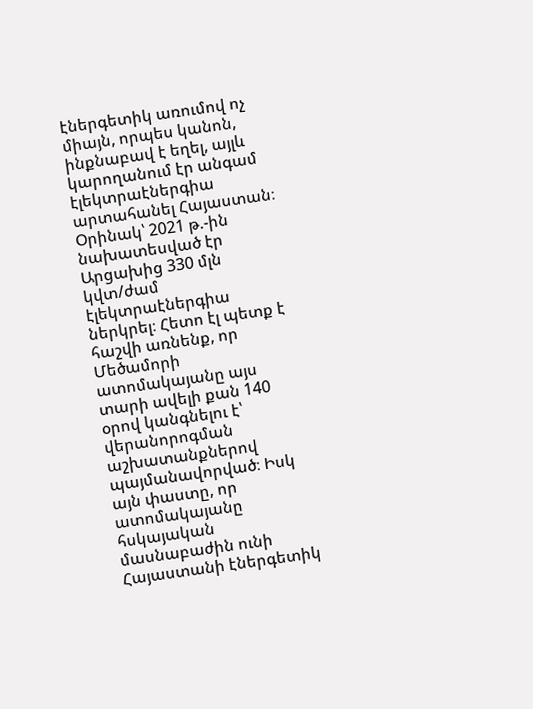էներգետիկ առումով ոչ միայն, որպես կանոն, ինքնաբավ է եղել, այլև կարողանում էր անգամ էլեկտրաէներգիա արտահանել Հայաստան։ Օրինակ՝ 2021 թ.-ին նախատեսված էր Արցախից 330 մլն կվտ/ժամ էլեկտրաէներգիա ներկրել։ Հետո էլ պետք է հաշվի առնենք, որ Մեծամորի ատոմակայանը այս տարի ավելի քան 140 օրով կանգնելու է՝ վերանորոգման աշխատանքներով պայմանավորված։ Իսկ այն փաստը, որ ատոմակայանը հսկայական մասնաբաժին ունի Հայաստանի էներգետիկ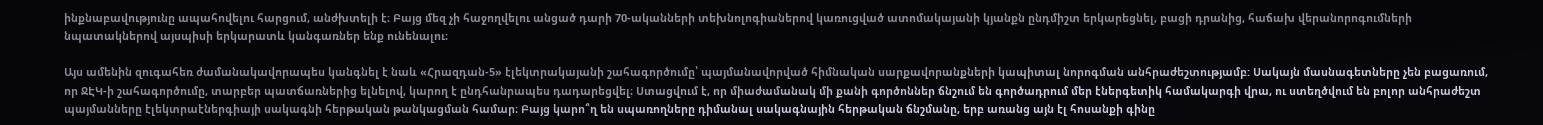ինքնաբավությունը ապահովելու հարցում, անժխտելի է։ Բայց մեզ չի հաջողվելու անցած դարի 70-ականների տեխնոլոգիաներով կառուցված ատոմակայանի կյանքն ընդմիշտ երկարեցնել, բացի դրանից, հաճախ վերանորոգումների նպատակներով այսպիսի երկարատև կանգառներ ենք ունենալու։

Այս ամենին զուգահեռ ժամանակավորապես կանգնել է նաև «Հրազդան-5» էլեկտրակայանի շահագործումը՝ պայմանավորված հիմնական սարքավորանքների կապիտալ նորոգման անհրաժեշտությամբ: Սակայն մասնագետները չեն բացառում, որ ՋԷԿ-ի շահագործումը, տարբեր պատճառներից ելնելով, կարող է ընդհանրապես դադարեցվել։ Ստացվում է, որ միաժամանակ մի քանի գործոններ ճնշում են գործադրում մեր էներգետիկ համակարգի վրա, ու ստեղծվում են բոլոր անհրաժեշտ պայմանները էլեկտրաէներգիայի սակագնի հերթական թանկացման համար։ Բայց կարո՞ղ են սպառողները դիմանալ սակագնային հերթական ճնշմանը, երբ առանց այն էլ հոսանքի գինը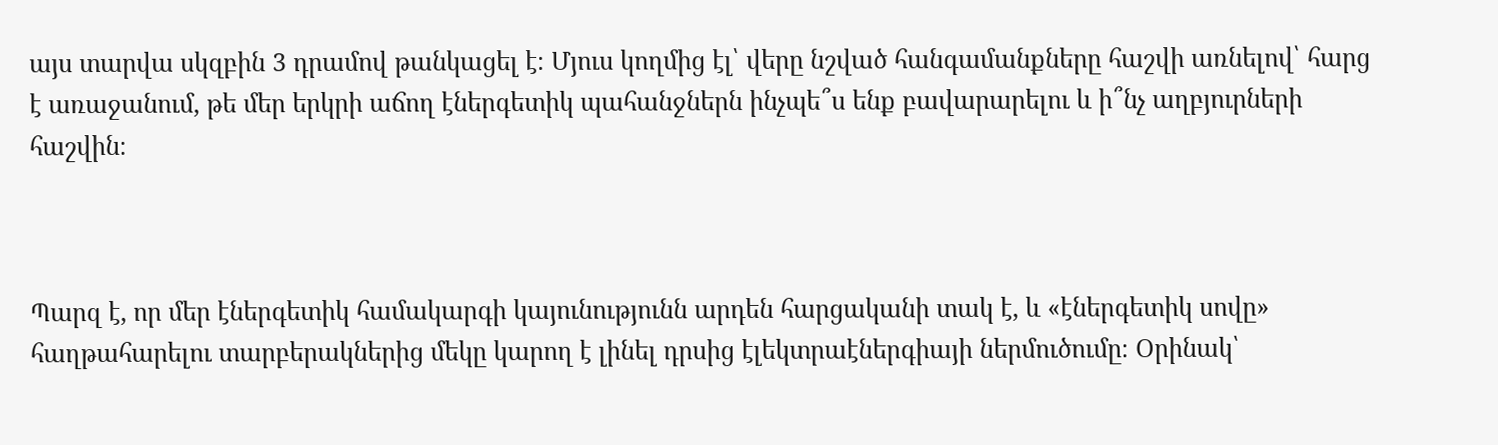այս տարվա սկզբին 3 դրամով թանկացել է։ Մյուս կողմից էլ՝ վերը նշված հանգամանքները հաշվի առնելով՝ հարց է առաջանում, թե մեր երկրի աճող էներգետիկ պահանջներն ինչպե՞ս ենք բավարարելու և ի՞նչ աղբյուրների հաշվին։



Պարզ է, որ մեր էներգետիկ համակարգի կայունությունն արդեն հարցականի տակ է, և «էներգետիկ սովը» հաղթահարելու տարբերակներից մեկը կարող է լինել դրսից էլեկտրաէներգիայի ներմուծումը։ Օրինակ՝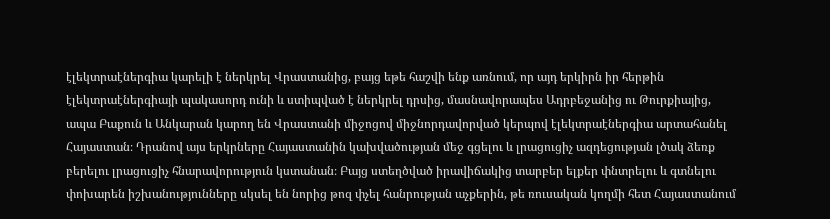էլեկտրաէներգիա կարելի է ներկրել Վրաստանից, բայց եթե հաշվի ենք առնում, որ այդ երկիրն իր հերթին էլեկտրաէներգիայի պակասորդ ունի և ստիպված է ներկրել դրսից, մասնավորապես Ադրբեջանից ու Թուրքիայից, ապա Բաքուն և Անկարան կարող են Վրաստանի միջոցով միջնորդավորված կերպով էլեկտրաէներգիա արտահանել Հայաստան։ Դրանով այս երկրները Հայաստանին կախվածության մեջ գցելու և լրացուցիչ ազդեցության լծակ ձեռք բերելու լրացուցիչ հնարավորություն կստանան։ Բայց ստեղծված իրավիճակից տարբեր ելքեր փնտրելու և գտնելու փոխարեն իշխանությունները սկսել են նորից թոզ փչել հանրության աչքերին, թե ռուսական կողմի հետ Հայաստանում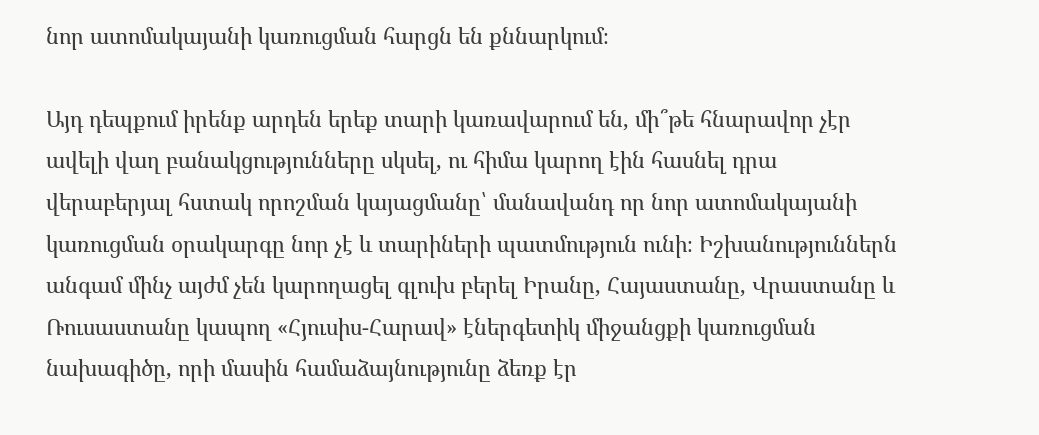նոր ատոմակայանի կառուցման հարցն են քննարկում։

Այդ դեպքում իրենք արդեն երեք տարի կառավարում են, մի՞թե հնարավոր չէր ավելի վաղ բանակցությունները սկսել, ու հիմա կարող էին հասնել դրա վերաբերյալ հստակ որոշման կայացմանը՝ մանավանդ որ նոր ատոմակայանի կառուցման օրակարգը նոր չէ և տարիների պատմություն ունի։ Իշխանություններն անգամ մինչ այժմ չեն կարողացել գլուխ բերել Իրանը, Հայաստանը, Վրաստանը և Ռուսաստանը կապող «Հյուսիս-Հարավ» էներգետիկ միջանցքի կառուցման նախագիծը, որի մասին համաձայնությունը ձեռք էր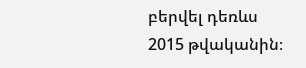բերվել դեռևս 2015 թվականին։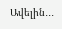Ավելին․․․